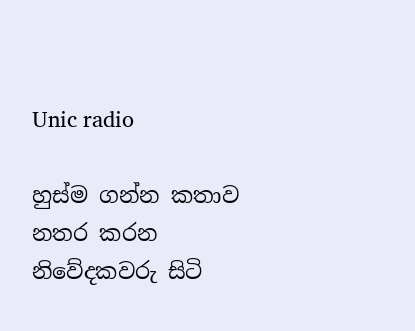Unic radio

හුස්ම ගන්න කතාව නතර කරන නිවේදකවරු සිටි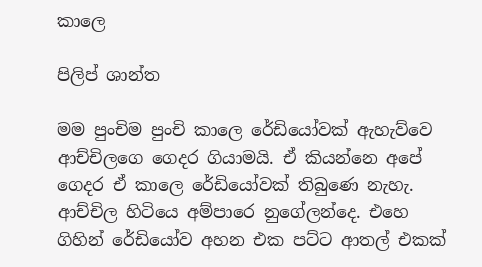කාලෙ

පිලිප් ශාන්ත

මම පුංචිම පුංචි කාලෙ රේඩියෝවක් ඇහැව්වෙ ආච්චිලගෙ ගෙදර ගියාමයි. ඒ කියන්නෙ අපේ ගෙදර ඒ කාලෙ රේඩියෝවක් තිබුණෙ නැහැ. ආච්චිල හිටියෙ අම්පාරෙ නුගේලන්දෙ. එහෙ ගිහින් රේඩියෝව අහන එක පට්ට ආතල් එකක්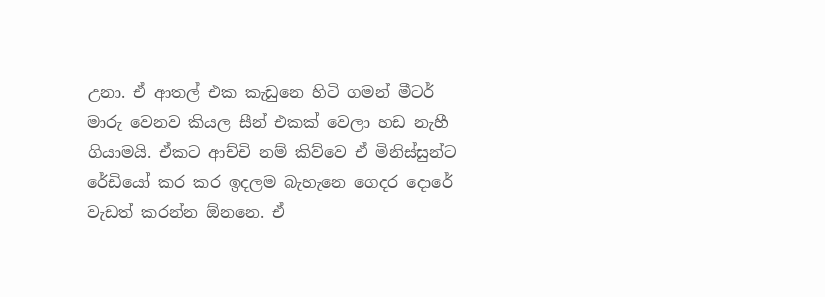උනා. ඒ ආතල් එක කැඩුනෙ හිටි ගමන් මීටර් මාරු වෙනව කියල සීන් එකක් වෙලා හඩ නැහී ගියාමයි. ඒකට ආච්චි නම් කිව්වෙ ඒ මිනිස්සුන්ට රේඩියෝ කර කර ඉදලම බැහැනෙ ගෙදර දොරේ වැඩත් කරන්න ඕනනෙ. ඒ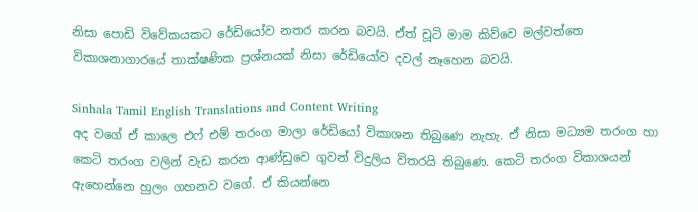නිසා පොඩි විවේකයකට රේඩියෝව නතර කරන බවයි. ඒත් චූටි මාම කිව්වෙ මල්වත්තෙ විකාශනාගාරයේ තාක්ෂණික ප්‍රශ්නයක් නිසා රේඩියෝව දවල් නෑහෙන බවයි.

Sinhala Tamil English Translations and Content Writing
අද වගේ ඒ කාලෙ එෆ් එම් තරංග මාලා රේඩියෝ විකාශන තිබුණෙ නැහැ. ඒ නිසා මධ්‍යම තරංග හා කෙටි තරංග වලින් වැඩ කරන ආණ්ඩුවෙ ගුවන් විදුලිය විතරයි තිබුණෙ. කෙටි තරංග විකාශයන් ඇහෙන්නෙ හුලං ගහනව වගේ. ඒ කියන්නෙ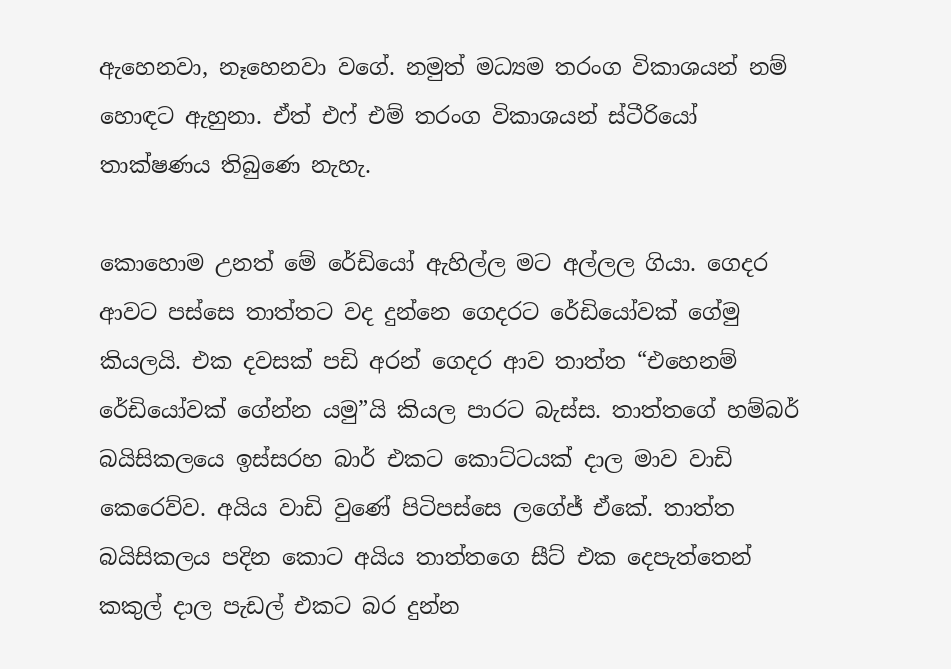ඇහෙනවා, නෑහෙනවා වගේ. නමුත් මධ්‍යම තරංග විකාශයන් නම් හොඳට ඇහුනා. ඒත් එෆ් එම් තරංග විකාශයන් ස්ටීරියෝ තාක්ෂණය තිබුණෙ නැහැ.

කොහොම උනත් මේ රේඩියෝ ඇහිල්ල මට අල්ලල ගියා. ගෙදර ආවට පස්සෙ තාත්තට වද දුන්නෙ ගෙදරට රේඩියෝවක් ගේමු කියලයි. එක දවසක් පඩි අරන් ගෙදර ආව තාත්ත “එහෙනම් රේඩියෝවක් ගේන්න යමු”යි කියල පාරට බැස්ස. තාත්තගේ හම්බර් බයිසිකලයෙ ඉස්සරහ බාර් එකට කොට්ටයක් දාල මාව වාඩි කෙරෙව්ව. අයිය වාඩි වුණේ පිටිපස්සෙ ලගේජ් ඒකේ. තාත්ත බයිසිකලය පදින කොට අයිය තාත්තගෙ සීට් එක දෙපැත්තෙන් කකුල් දාල පැඩල් එකට බර දුන්න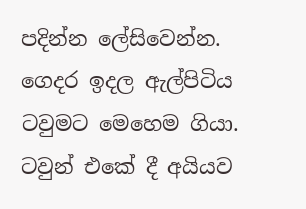පදින්න ‌ලේසි‌වෙන්න. ගෙදර ඉදල ඇල්පිටිය ටවුමට මෙහෙම ගියා. ටවුන් එකේ දී අයියව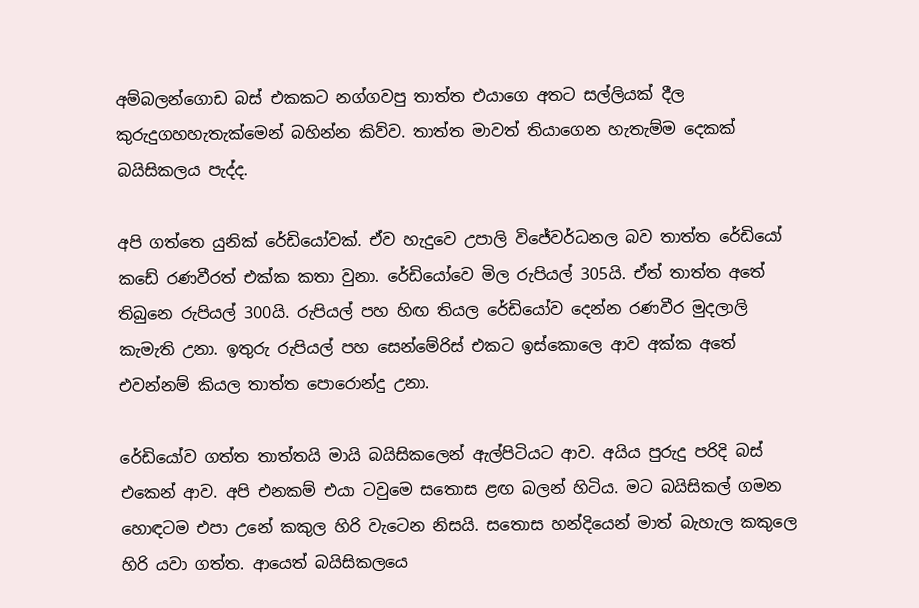අම්බලන්ගොඩ බස් එකකට නග්ගවපු තාත්ත එයාගෙ අතට සල්ලියක් දීල කුරුදුගහහැතැක්මෙන් බහින්න කිව්ව. තාත්ත මාවත් තියාගෙන හැතැම්ම දෙකක් බයිසිකලය පැද්ද.

අපි ගත්තෙ යුනික් රේඩියෝවක්. ඒව හැදුවෙ උපාලි විජේවර්ධනල බව තාත්ත රේඩියෝ කඩේ රණවීරත් එක්ක කතා වුනා. රේඩියෝවෙ මිල රුපියල් 305යි. ඒත් තාත්ත අතේ තිබුනෙ රුපියල් 300යි. රුපියල් පහ හිඟ තියල රේඩියෝව දෙන්න රණවීර මුදලාලි කැමැති උනා. ඉතුරු රුපියල් පහ සෙන්මේරිස් එකට ඉස්කොලෙ ආව අක්ක අතේ එවන්නම් කියල තාත්ත පොරොන්දු උනා.

රේඩියෝව ගත්ත තාත්තයි මායි බයිසිකලෙන් ඇල්පිටියට ආව. අයිය පුරුදු පරිදි බස් එකෙන් ආව. අපි එනකම් එයා ටවුමෙ සතොස ළඟ බලන් හිටිය. මට බයිසිකල් ගමන හොඳටම එපා උනේ කකුල හිරි වැටෙන නිසයි. සතොස හන්දියෙන් මාත් බැහැල කකුලෙ හිරි යවා ගත්ත. ආයෙත් බයිසිකලයෙ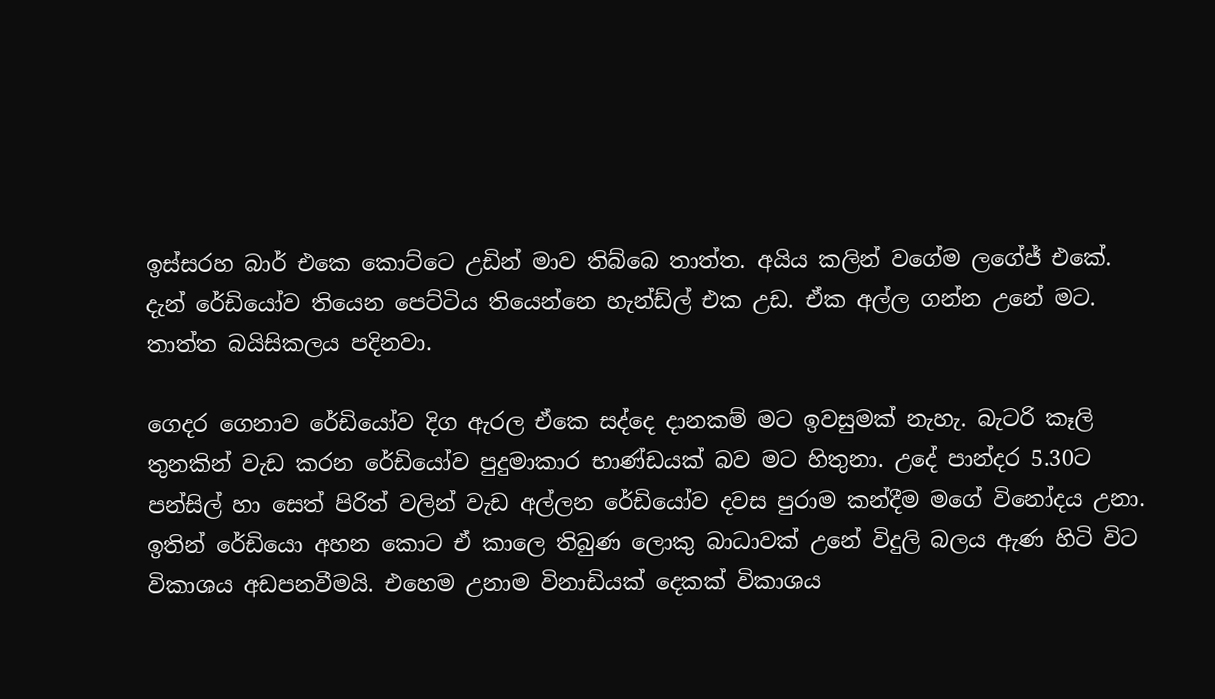ඉස්සරහ බාර් එකෙ කොට්ටෙ උඩින් මාව තිබ්බෙ තාත්ත. අයිය කලින් වගේම ලගේජ් එකේ. දැන් රේඩියෝව තියෙන පෙට්ටිය තියෙන්නෙ හැන්ඩ්ල් එක උඩ. ඒක අල්ල ගන්න උනේ මට. තාත්ත බයිසිකලය පදිනවා.

ගෙදර ගෙනාව රේඩියෝව දිග ඇරල ඒකෙ සද්දෙ දානකම් මට ඉවසුමක් නැහැ. බැටරි කෑලි තුනකින් වැඩ කරන රේඩියෝව පුදුමාකාර භාණ්ඩයක් බව මට හිතුනා. උදේ පාන්දර 5.30ට පන්සිල් හා සෙත් පිරිත් වලින් වැඩ අල්ලන රේඩියෝව දවස පුරාම කන්දීම මගේ විනෝදය උනා. ඉතින් රේඩියො අහන කොට ඒ කාලෙ තිබුණ ලොකු බාධාවක් උනේ විදුලි බලය ඇණ හිටි විට විකාශය අඩපනවීමයි. එහෙම උනාම විනාඩියක් දෙකක් විකාශය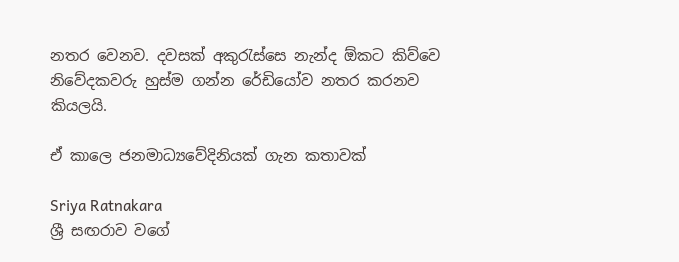නතර වෙනව. දවසක් අකුරැස්සෙ නැන්ද ඕකට කිව්වෙ නිවේදකවරු හුස්ම ගන්න රේඩියෝව නතර කරනව කියලයි.

ඒ කාලෙ ජනමාධ්‍යවේදිනියක් ගැන කතාවක්

Sriya Ratnakara
ශ්‍රී සඟරාව වගේ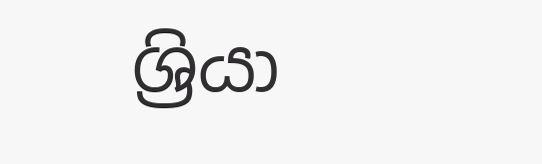ශ්‍රියා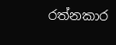රත්නකාර